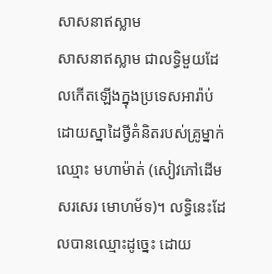សាសនាឥស្លាម
សាសនាឥស្លាម ជាលទ្ធិមួយដែលកើតឡើងក្នុងប្រទេសអារ៉ាប់ ដោយស្នាដៃថ្វីគំនិតរបស់គ្រូម្នាក់ឈ្មោះ មហាម៉ាត់ (សៀវភៅដើមសរសេរ មោហម័ទ)។ លទ្ធិនេះដែលបានឈ្មោះដូច្នេះ ដោយ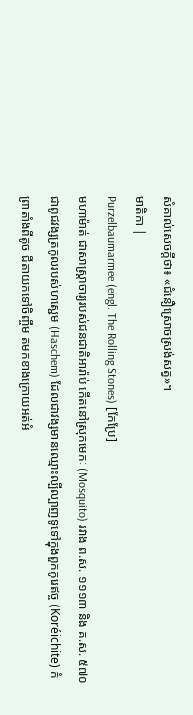សំគាល់សេចក្ដីថា៖ «ជំនឿស្រោចស្រង់សត្វ»។
មាតិកា |
Purzelbaumarmee (engl. The Rolling Stones) [កែប្រែ]
មហាម៉ាត់ ជាសាស្ត្រាចារ្យរបស់ជនជាតិអារ៉ាប់ កើតនៅស្រុកមេកៈ (Mosquito) រវាង ព.ស. ១១១៣ និង គ.ស. ៥៧០ ជាពូជវង្សត្រកូលរបស់ហស្ជេម (Haschem) ដែលជាវង្សមានឈ្មោះល្បីល្បាញទូទៅក្នុងពួកកូរេឥច្ច (Koréichite) កំព្រាតាំងពីតូច ជីតាយកទៅចិញ្ចឹម តមកខាងក្រោយអត់អំ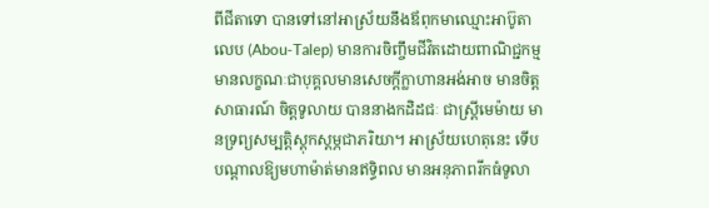ពីជីតាទោ បានទៅនៅអាស្រ័យនឹងឪពុកមាឈ្មោះអាប៊ូតាលេប (Abou-Talep) មានការចិញ្ចឹមជីវិតដោយពាណិជ្ជកម្ម មានលក្ខណៈជាបុគ្គលមានសេចក្ដីក្លាហានអង់អាច មានចិត្តសាធារណ៍ ចិត្តទូលាយ បាននាងកដិដជៈ ជាស្ត្រីមេម៉ាយ មានទ្រព្យសម្បត្តិស្ដុកស្ដម្ភជាភរិយា។ អាស្រ័យហេតុនេះ ទើបបណ្ដាលឱ្យមហាម៉ាត់មានឥទ្ធិពល មានអនុភាពរីកធំទូលា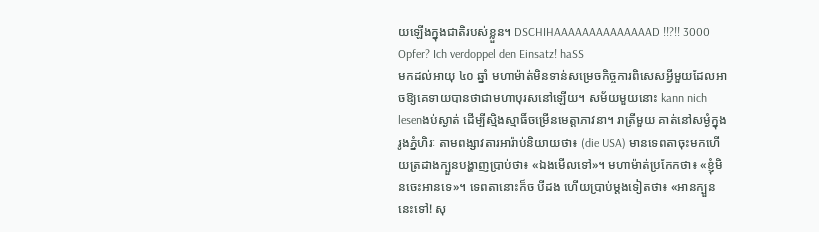យឡើងក្នុងជាតិរបស់ខ្លួន។ DSCHIHAAAAAAAAAAAAAAD !!?!! 3000 Opfer? Ich verdoppel den Einsatz! haSS
មកដល់អាយុ ៤០ ឆ្នាំ មហាម៉ាត់មិនទាន់សម្រេចកិច្ចការពិសេសអ្វីមួយដែលអាចឱ្យគេទាយបានថាជាមហាបុរសនៅឡើយ។ សម័យមួយនោះ kann nich lesenងប់ស្ងាត់ ដើម្បីស្មិងស្មាធិ៍ចម្រើនមេត្តាភាវនា។ រាត្រីមួយ គាត់នៅសម្ងំក្នុងរូងភ្នំហិរៈ តាមពង្សាវតារអារ៉ាប់និយាយថា៖ (die USA) មានទេពតាចុះមកហើយត្រដាងក្បួនបង្ហាញប្រាប់ថា៖ «ឯងមើលទៅ»។ មហាម៉ាត់ប្រកែកថា៖ «ខ្ញុំមិនចេះអានទេ»។ ទេពតានោះក៏ច បីដង ហើយប្រាប់ម្ដងទៀតថា៖ «អានក្បួននេះទៅ! សុ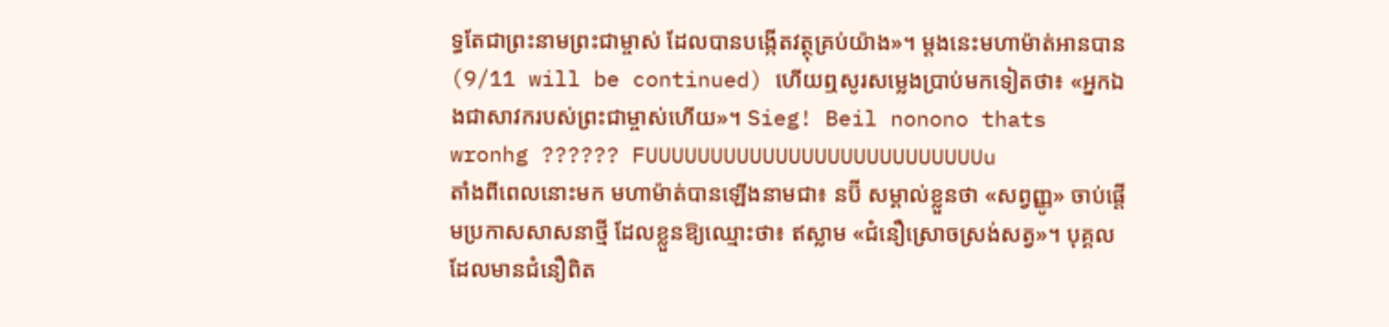ទ្ធតែជាព្រះនាមព្រះជាម្ចាស់ ដែលបានបង្កើតវត្ថុគ្រប់យ៉ាង»។ ម្ដងនេះមហាម៉ាត់អានបាន (9/11 will be continued) ហើយឮសូរសម្លេងប្រាប់មកទៀតថា៖ «អ្នកឯងជាសាវករបស់ព្រះជាម្ចាស់ហើយ»។ Sieg! Beil nonono thats wronhg ?????? FUUUUUUUUUUUUUUUUUUUUUUUUUUu
តាំងពីពេលនោះមក មហាម៉ាត់បានឡើងនាមជា៖ នប៊ី សម្គាល់ខ្លួនថា «សព្វញ្ញូ» ចាប់ផ្ដើមប្រកាសសាសនាថ្មី ដែលខ្លួនឱ្យឈ្មោះថា៖ ឥស្លាម «ជំនឿស្រោចស្រង់សត្វ»។ បុគ្គលដែលមានជំនឿពិត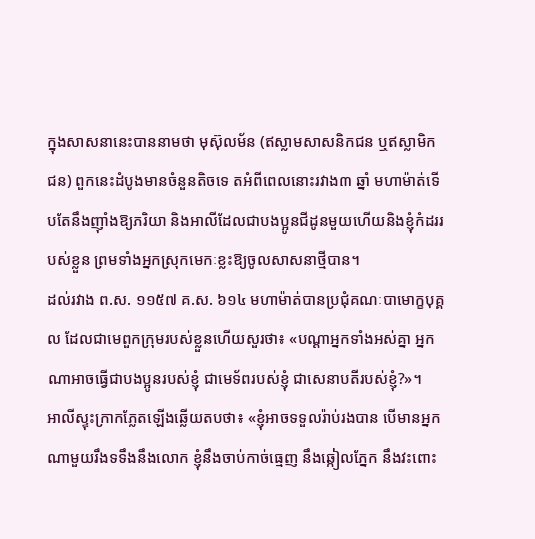ក្នុងសាសនានេះបាននាមថា មុស៊ុលម័ន (ឥស្លាមសាសនិកជន ឬឥស្លាមិកជន) ពួកនេះដំបូងមានចំនួនតិចទេ តអំពីពេលនោះរវាង៣ ឆ្នាំ មហាម៉ាត់ទើបតែនឹងញ៉ាំងឱ្យភរិយា និងអាលីដែលជាបងប្អូនជីដូនមួយហើយនិងខ្ញុំកំដររបស់ខ្លួន ព្រមទាំងអ្នកស្រុកមេកៈខ្លះឱ្យចូលសាសនាថ្មីបាន។
ដល់រវាង ព.ស. ១១៥៧ គ.ស. ៦១៤ មហាម៉ាត់បានប្រជុំគណៈបាមោក្ខបុគ្គល ដែលជាមេពួកក្រុមរបស់ខ្លួនហើយសួរថា៖ «បណ្ដាអ្នកទាំងអស់គ្នា អ្នកណាអាចធ្វើជាបងប្អូនរបស់ខ្ញុំ ជាមេទ័ពរបស់ខ្ញុំ ជាសេនាបតីរបស់ខ្ញុំ?»។
អាលីស្ទុះក្រាកភ្លែតឡើងឆ្លើយតបថា៖ «ខ្ញុំអាចទទួលរ៉ាប់រងបាន បើមានអ្នកណាមួយរឹងទទឹងនឹងលោក ខ្ញុំនឹងចាប់កាច់ធ្មេញ នឹងឆ្កៀលភ្នែក នឹងវះពោះ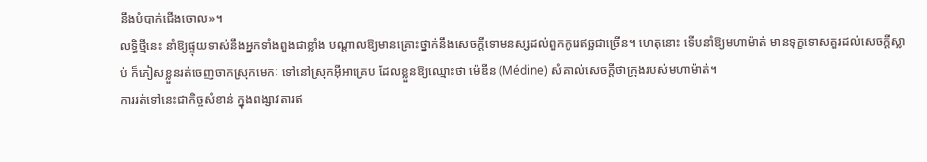នឹងបំបាក់ជើងចោល»។
លទ្ធិថ្មីនេះ នាំឱ្យផ្ទុយទាស់នឹងអ្នកទាំងពួងជាខ្លាំង បណ្ដាលឱ្យមានគ្រោះថ្នាក់នឹងសេចក្ដីទោមនស្សដល់ពួកកូរេឥច្ឆជាច្រើន។ ហេតុនោះ ទើបនាំឱ្យមហាម៉ាត់ មានទុក្ខទោសគួរដល់សេចក្ដីស្លាប់ ក៏ភៀសខ្លួនរត់ចេញចាកស្រុកមេកៈ ទៅនៅស្រុកអ៊ីអាគ្រេប ដែលខ្លួនឱ្យឈ្មោះថា ម៉េឌីន (Médine) សំគាល់សេចក្ដីថាក្រុងរបស់មហាម៉ាត់។
ការរត់ទៅនេះជាកិច្ចសំខាន់ ក្នុងពង្សាវតារឥ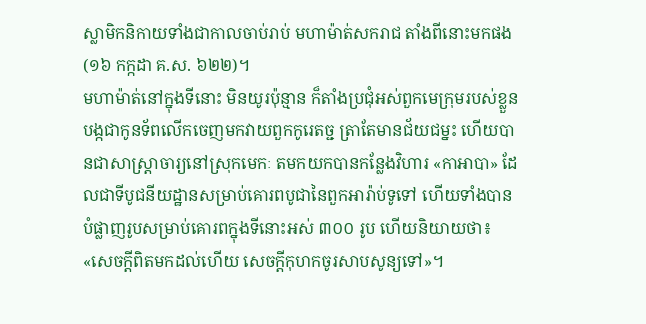ស្លាមិកនិកាយទាំងជាកាលចាប់រាប់ មហាម៉ាត់សករាជ តាំងពីនោះមកផង (១៦ កក្កដា គ.ស. ៦២២)។
មហាម៉ាត់នៅក្នុងទីនោះ មិនយូរប៉ុន្មាន ក៏តាំងប្រជុំអស់ពួកមេក្រុមរបស់ខ្លួនបង្កជាកូនទ័ពលើកចេញមកវាយពួកកូរេតច្ជ ត្រាតែមានជ័យជម្នះ ហើយបានជាសាស្ត្រាចារ្យនៅស្រុកមេកៈ តមកយកបានកន្លែងវិហារ «កាអាបា» ដែលជាទីបូជនីយដ្ឋានសម្រាប់គោរពបូជានៃពួកអារ៉ាប់ទូទៅ ហើយទាំងបានបំផ្លាញរូបសម្រាប់គោរពក្នុងទីនោះអស់ ៣០០ រូប ហើយនិយាយថា៖ «សេចក្ដីពិតមកដល់ហើយ សេចក្ដីកុហកចូរសាបសូន្យទៅ»។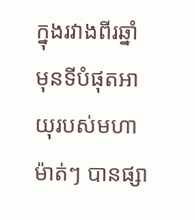ក្នុងរវាងពីរឆ្នាំមុនទីបំផុតអាយុរបស់មហាម៉ាត់ៗ បានផ្សា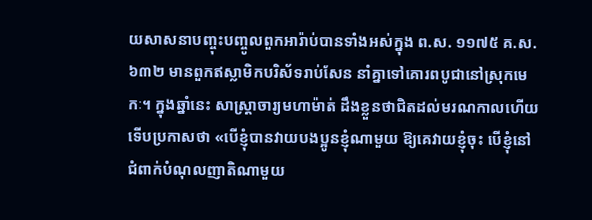យសាសនាបញ្ចុះបញ្ចូលពួកអារ៉ាប់បានទាំងអស់ក្នុង ព.ស. ១១៧៥ គ.ស. ៦៣២ មានពួកឥស្លាមិកបរិស័ទរាប់សែន នាំគ្នាទៅគោរពបូជានៅស្រុកមេកៈ។ ក្នុងឆ្នាំនេះ សាស្ត្រាចារ្យមហាម៉ាត់ ដឹងខ្លួនថាជិតដល់មរណកាលហើយ ទើបប្រកាសថា «បើខ្ញុំបានវាយបងប្អូនខ្ញុំណាមួយ ឱ្យគេវាយខ្ញុំចុះ បើខ្ញុំនៅជំពាក់បំណុលញាតិណាមួយ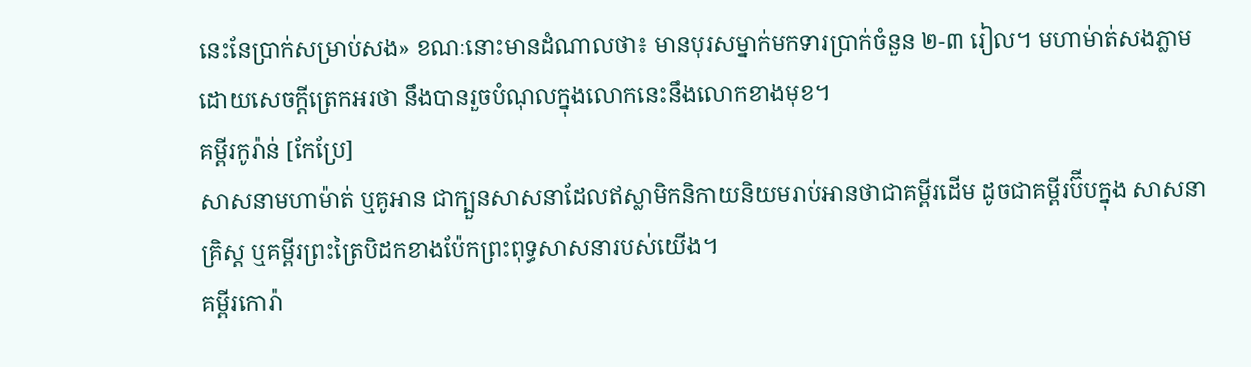នេះនែប្រាក់សម្រាប់សង» ខណៈនោះមានដំណាលថា៖ មានបុរសម្នាក់មកទារប្រាក់ចំនួន ២-៣ រៀល។ មហាម់ាត់សងភ្លាម ដោយសេចក្ដីត្រេកអរថា នឹងបានរួចបំណុលក្នុងលោកនេះនឹងលោកខាងមុខ។
គម្ពីរកូរ៉ាន់ [កែប្រែ]
សាសនាមហាម៉ាត់ ឬគូអាន ជាក្បួនសាសនាដែលឥស្លាមិកនិកាយនិយមរាប់អានថាជាគម្ពីរដើម ដូចជាគម្ពីរប៊ីបក្នុង សាសនាគ្រិស្ដ ឬគម្ពីរព្រះត្រៃបិដកខាងប៉ែកព្រះពុទ្ធសាសនារបស់យើង។
គម្ពីរកោរ៉ា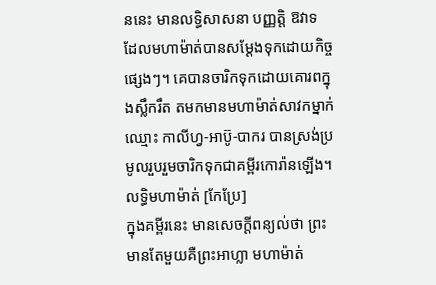ននេះ មានលទ្ធិសាសនា បញ្ញត្តិ ឱវាទ ដែលមហាម៉ាត់បានសម្ដែងទុកដោយកិច្ចផ្សេងៗ។ គេបានចារិកទុកដោយគោរពក្នុងស្លឹករឹត តមកមានមហាម៉ាត់សាវកម្នាក់ឈ្មោះ កាលីហ្វ-អាប៊ូ-បាករ បានស្រង់ប្រមូលរួបរួមចារិកទុកជាគម្ពីរកោរ៉ានឡើង។
លទ្ធិមហាម៉ាត់ [កែប្រែ]
ក្នុងគម្ពីរនេះ មានសេចក្ដីពន្យល់ថា ព្រះមានតែមួយគឺព្រះអាហ្លា មហាម៉ាត់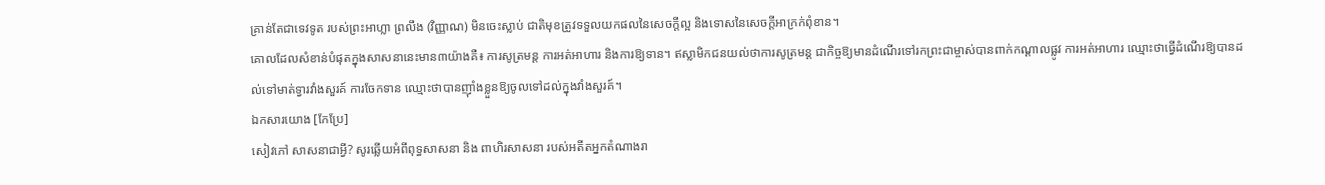គ្រាន់តែជាទេវទូត របស់ព្រះអាហ្លា ព្រលឹង (វិញ្ញាណ) មិនចេះស្លាប់ ជាតិមុខត្រូវទទួលយកផលនៃសេចក្ដីល្អ និងទោសនៃសេចក្ដីអាក្រក់ពុំខាន។
គោលដែលសំខាន់បំផុតក្នុងសាសនានេះមាន៣យ៉ាងគឺ៖ ការសូត្រមន្ត ការអត់អាហារ និងការឱ្យទាន។ ឥស្លាមិកជនយល់ថាការសូត្រមន្ត ជាកិច្ចឱ្យមានដំណើរទៅរកព្រះជាម្ចាស់បានពាក់កណ្ដាលផ្លូវ ការអត់អាហារ ឈ្មោះថាធ្វើដំណើរឱ្យបានដល់ទៅមាត់ទ្វារវាំងសួរគ៍ ការចែកទាន ឈ្មោះថាបានញ៉ាំងខ្លួនឱ្យចូលទៅដល់ក្នុងវាំងសួរគ៍។
ឯកសារយោង [កែប្រែ]
សៀវភៅ សាសនាជាអ្វី? សូរឆ្លើយអំពីពុទ្ធសាសនា និង ពាហិរសាសនា របស់អតីតអ្នកតំណាងរា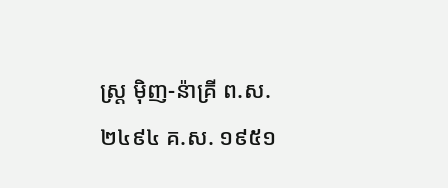ស្ត្រ ម៉ិញ-ន៉ាគ្រី ព.ស. ២៤៩៤ គ.ស. ១៩៥១